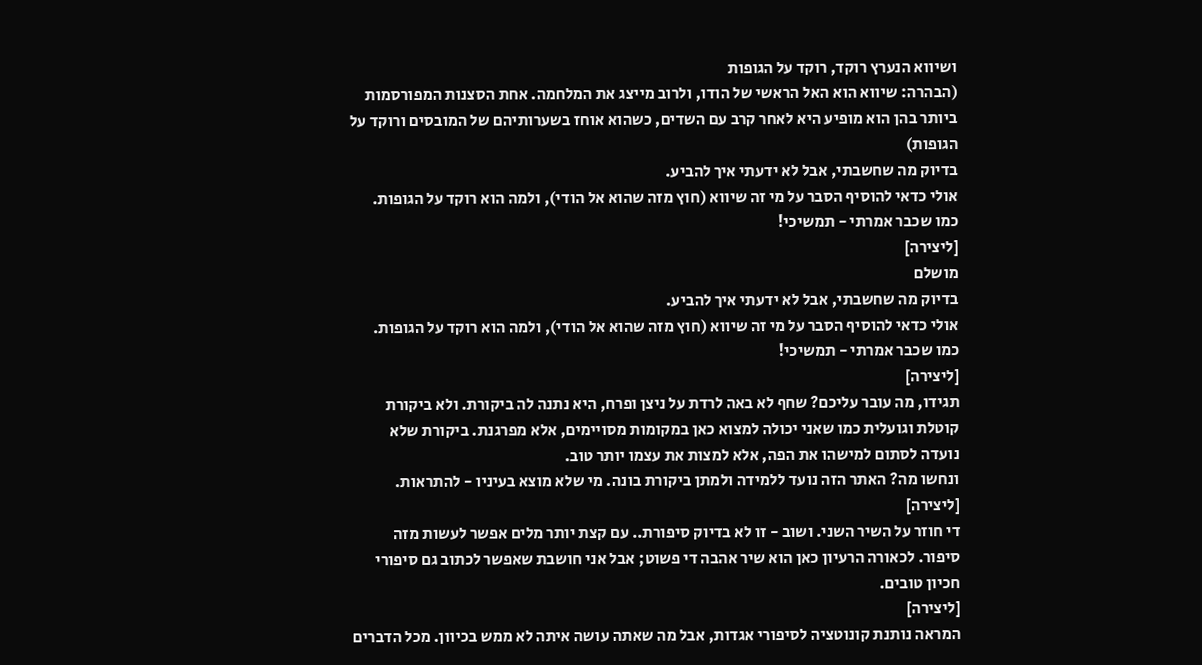ושיווא הנערץ רוקד, רוקד על הגופות
(הבהרה: שיווא הוא האל הראשי של הודו, ולרוב מייצג את המלחמה. אחת הסצנות המפורסמות ביותר בהן הוא מופיע היא לאחר קרב עם השדים, כשהוא אוחז בשערותיהם של המובסים ורוקד על הגופות)
בדיוק מה שחשבתי, אבל לא ידעתי איך להביע.
אולי כדאי להוסיף הסבר על מי זה שיווא (חוץ מזה שהוא אל הודי), ולמה הוא רוקד על הגופות.
כמו שכבר אמרתי - תמשיכי!
[ליצירה]
מושלם
בדיוק מה שחשבתי, אבל לא ידעתי איך להביע.
אולי כדאי להוסיף הסבר על מי זה שיווא (חוץ מזה שהוא אל הודי), ולמה הוא רוקד על הגופות.
כמו שכבר אמרתי - תמשיכי!
[ליצירה]
תגידו, מה עובר עליכם? שחף לא באה לרדת על ניצן ופרח, היא נתנה לה ביקורת. ולא ביקורת קוטלת וגועלית כמו שאני יכולה למצוא כאן במקומות מסויימים, אלא מפרגנת. ביקורת שלא נועדה לסתום למישהו את הפה, אלא למצות את עצמו יותר טוב.
ונחשו מה? האתר הזה נועד ללמידה ולמתן ביקורת בונה. מי שלא מוצא בעיניו - להתראות.
[ליצירה]
די חוזר על השיר השני. ושוב - זו לא בדיוק סיפורת.. עם קצת יותר מלים אפשר לעשות מזה סיפור. לכאורה הרעיון כאן הוא שיר אהבה די פשוט; אבל אני חושבת שאפשר לכתוב גם סיפורי חכיון טובים.
[ליצירה]
המראה נותנת קונוטציה לסיפורי אגדות, אבל מה שאתה עושה איתה לא ממש בכיוון. מכל הדברים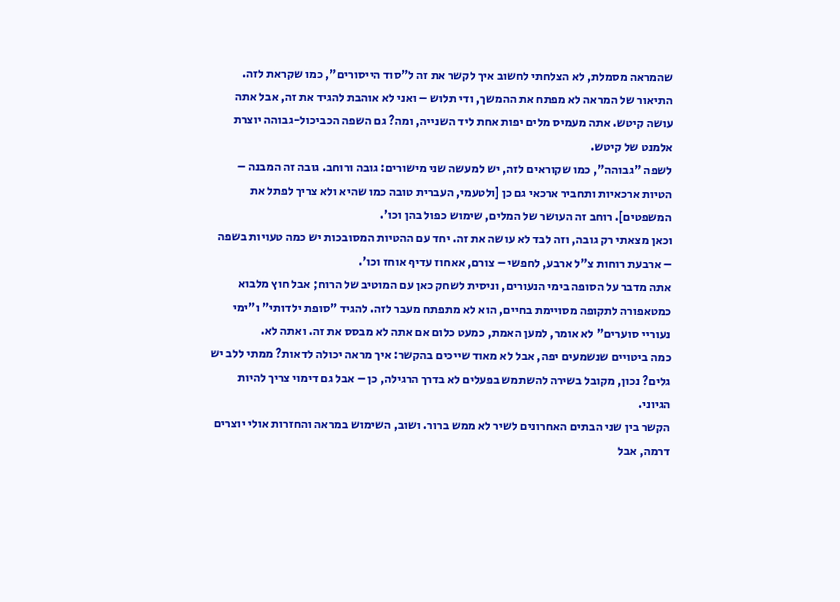שהמראה מסמלת, לא הצלחתי לחשוב איך לקשר את זה ל"סוד הייסורים", כמו שקראת לזה. התיאור של המראה לא מפתח את ההמשך, ודי תלוש – ואני לא אוהבת להגיד את זה, אבל אתה עושה קיטש. אתה מעמיס מלים יפות אחת ליד השנייה, ומה? גם השפה הכביכול-גבוהה יוצרת אלמנט של קיטש.
לשפה "גבוהה", כמו שקוראים לזה, יש למעשה שני מישורים: גובה ורוחב. גובה זה המבנה – הטיות ארכאיות ותחביר ארכאי גם כן [ולטעמי, העברית טובה כמו שהיא ולא צריך לפתל את המשפטים]. רוחב זה העושר של המלים, שימוש כפול בהן וכו'.
וכאן מצאתי רק גובה, וזה לבד לא עושה את זה. יחד עם ההטיות המסובכות יש כמה טעויות בשפה – ארבעת רוחות צ"ל ארבע, לחפשי – צורם, אאחוז עדיף אוחז וכו'.
אתה מדבר על הסופה בימי הנעורים, וניסית לשחק כאן עם המוטיב של הרוח; אבל חוץ מלבוא כמטאפורה לתקופה מסויימת בחיים, הוא לא מתפתח מעבר לזה. להגיד "סופת ילדותי" ו"ימי נעוריי סוערים" לא אומר, למען האמת, כמעט כלום אם אתה לא מבסס את זה. ואתה לא.
כמה ביטויים שנשמעים יפה, אבל לא מאוד שייכים בהקשר: איך מראה יכולה לדאות? ממתי ללב יש גלים? נכון, מקובל בשירה להשתמש בפעלים לא בדרך הרגילה, כן – אבל גם דימוי צריך להיות הגיוני.
הקשר בין שני הבתים האחרונים לשיר לא ממש ברור. ושוב, השימוש במראה והחזרות אולי יוצרים דרמה, אבל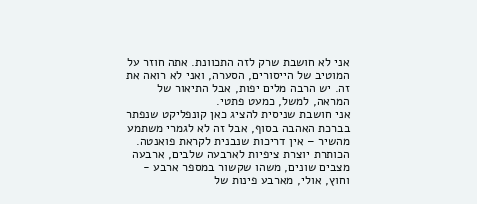אני לא חושבת שרק לזה התכוונת. אתה חוזר על המוטיב של הייסורים, הסערה, ואני לא רואה את זה. יש הרבה מלים יפות, אבל התיאור של המראה, למשל, כמעט פתטי.
אני חושבת שניסית להציג כאן קונפליקט שנפתר בברכת האהבה בסוף, אבל זה לא לגמרי משתמע מהשיר – אין דריכות שנבנית לקראת פואנטה.
הכותרת יוצרת ציפיות לארבעה שלבים, ארבעה מצבים שונים, משהו שקשור במספר ארבע - וחוץ, אולי, מארבע פינות של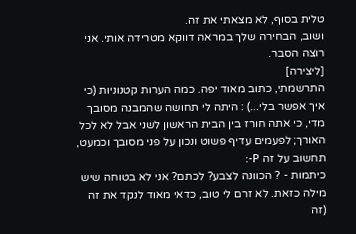טלית בסוף, לא מצאתי את זה.
ושוב, הבחירה שלך במראה דווקא מטרידה אותי. אני רוצה הסבר.
[ליצירה]
התרשמתי, כתוב מאוד יפה. כמה הערות קטנוניות (כי איך אפשר בלי...) : היתה לי תחושה שהמבנה מסובך מדי, כי אתה חורז בין הבית הראשון לשני אבל לא לכל האורך; לפעמים עדיף פשוט ונכון על פני מסובך וכמעט, תחשוב על זה P-:
כיתמות - ? הכוונה לצבע? לכתם? אני לא בטוחה שיש מילה כזאת. לא זרם לי טוב, כדאי מאוד לנקד את זה (זה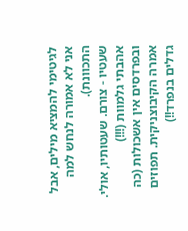לגיטימי להמציא מילים, אבל אני לא אמורה לנחש למה התכוונת).
שעטיו - צורם. שעטותיו, אולי.
אהבתי גלמוות (!!!)
ובפרדסים אין אשכולות (כה אמרה הקיבוצניקית. תפוזים גדלים בנפרד!!)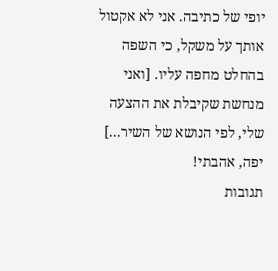יופי של כתיבה. אני לא אקטול אותך על משקל, כי השפה בהחלט מחפה עליו. [ואני מנחשת שקיבלת את ההצעה שלי, לפי הנושא של השיר...]
יפה, אהבתי!
תגובות